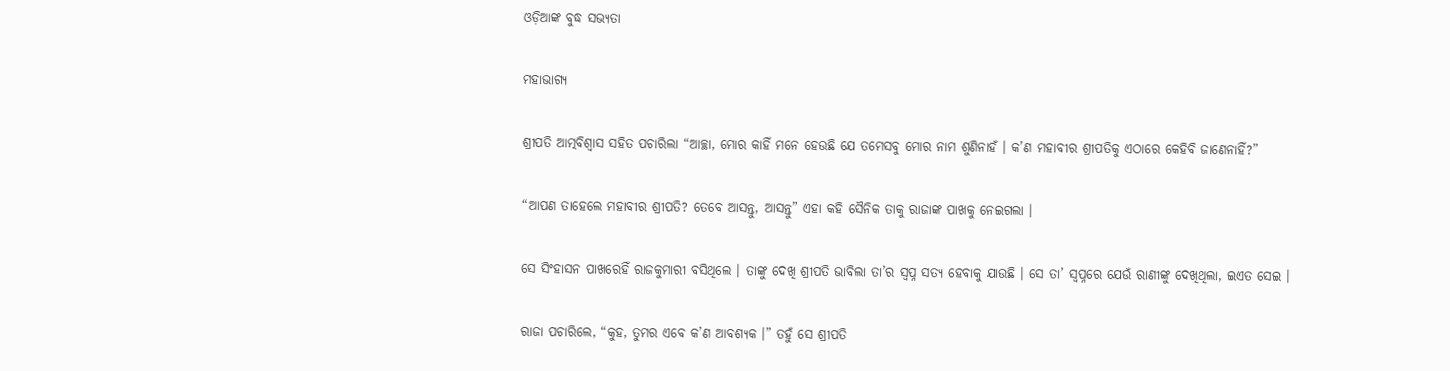ଓଡ଼ିଆଙ୍କ ବୁଦ୍ଧ ସଭ୍ୟତା

ମହାଭାଗ୍ୟ

ଶ୍ରୀପତି ଆତ୍ମବିଶ୍ୱାସ ସହିତ ପଚାରିଲା “ଆଚ୍ଛା, ମୋର କାହିଁ ମନେ ହେଉଛି ଯେ ତମେସବୁ ମୋର ନାମ ଶୁଣିନାହଁ । କ’ଣ ମହାବୀର ଶ୍ରୀପତିକୁ ଏଠାରେ କେହିବି ଜାଣେନାହିଁ?”

“ଆପଣ ତାହେଲେ ମହାବୀର ଶ୍ରୀପତି? ତେବେ ଆସନ୍ତୁ, ଆସନ୍ତୁ” ଏହା କହି ସୈନିକ ତାକୁ ରାଜାଙ୍କ ପାଖକୁ ନେଇଗଲା ।

ସେ ସିଂହାସନ ପାଖରେହିଁ ରାଜକୁମାରୀ ବସିଥିଲେ । ତାଙ୍କୁ ଦେଖି ଶ୍ରୀପତି ଭାବିଲା ତା’ର ସ୍ୱପ୍ନ ସତ୍ୟ ହେବାକୁ ଯାଉଛି । ସେ ତା’ ସ୍ୱପ୍ନରେ ଯେଉଁ ରାଣୀଙ୍କୁ ଦେଖିଥିଲା, ଇଏତ ସେଇ ।

ରାଜା ପଚାରିଲେ, “କୁହ, ତୁମର ଏବେ କ’ଣ ଆବଶ୍ୟକ ।” ତହୁଁ ସେ ଶ୍ରୀପତି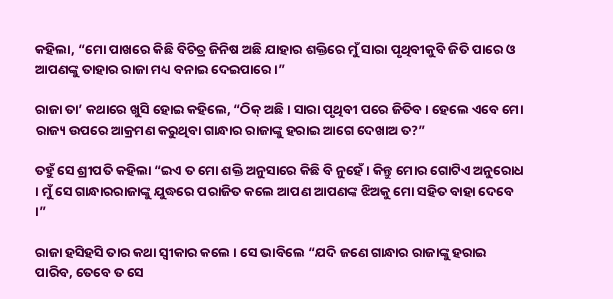କହିଲା, “ମୋ ପାଖରେ କିଛି ବିଚିତ୍ର ଜିନିଷ ଅଛି ଯାହାର ଶକ୍ତିରେ ମୁଁ ସାରା ପୃଥିବୀକୁବି ଜିତି ପାରେ ଓ ଆପଣଙ୍କୁ ତାହାର ରାଜା ମଧ୍ୟ ବନାଇ ଦେଇପାରେ ।”

ରାଜା ତା’ କଥାରେ ଖୁସି ହୋଇ କହିଲେ, “ଠିକ୍ ଅଛି । ସାରା ପୃଥିବୀ ପରେ ଜିତିବ । ହେଲେ ଏବେ ମୋ ରାଜ୍ୟ ଉପରେ ଆକ୍ରମଣ କରୁଥିବା ଗାନ୍ଧାର ରାଜାଙ୍କୁ ହରାଇ ଆଗେ ଦେଖାଅ ତ?”

ତହୁଁ ସେ ଶ୍ରୀପତି କହିଲା “ଇଏ ତ ମୋ ଶକ୍ତି ଅନୁସାରେ କିଛି ବି ନୁହେଁ । କିନ୍ତୁ ମୋର ଗୋଟିଏ ଅନୁରୋଧ । ମୁଁ ସେ ଗାନ୍ଧାରରାଜାଙ୍କୁ ଯୁଦ୍ଧରେ ପରାଜିତ କଲେ ଆପଣ ଆପଣଙ୍କ ଝିଅକୁ ମୋ ସହିତ ବାହା ଦେବେ ।”

ରାଜା ହସିହସି ତାର କଥା ସ୍ୱୀକାର କଲେ । ସେ ଭାବିଲେ “ଯଦି ଜଣେ ଗାନ୍ଧାର ରାଜାଙ୍କୁ ହରାଇ ପାରିବ, ତେବେ ତ ସେ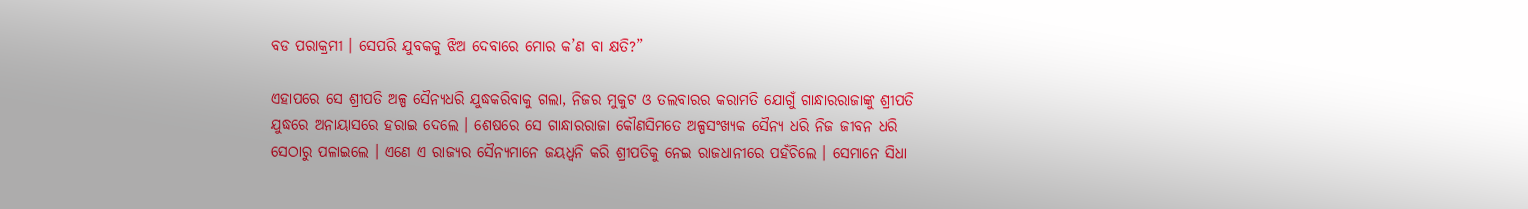ବଡ ପରାକ୍ରମୀ । ସେପରି ଯୁବକକୁ ଝିଅ ଦେବାରେ ମୋର କ’ଣ ବା କ୍ଷତି?”

ଏହାପରେ ସେ ଶ୍ରୀପତି ଅଳ୍ପ ସୈନ୍ୟଧରି ଯୁଦ୍ଧକରିବାକୁ ଗଲା, ନିଜର ମୁକୁଟ ଓ ତଲବାରର କରାମତି ଯୋଗୁଁ ଗାନ୍ଧାରରାଜାଙ୍କୁ ଶ୍ରୀପତି ଯୁଦ୍ଧରେ ଅନାୟାସରେ ହରାଇ ଦେଲେ । ଶେଷରେ ସେ ଗାନ୍ଧାରରାଜା କୌଣସିମତେ ଅଳ୍ପସଂଖ୍ୟକ ସୈନ୍ୟ ଧରି ନିଜ ଜୀବନ ଧରି ସେଠାରୁ ପଳାଇଲେ । ଏଣେ ଏ ରାଜ୍ୟର ସୈନ୍ୟମାନେ ଜୟଧ୍ୱନି କରି ଶ୍ରୀପତିକୁ ନେଇ ରାଜଧାନୀରେ ପହଁଚିଲେ । ସେମାନେ ସିଧା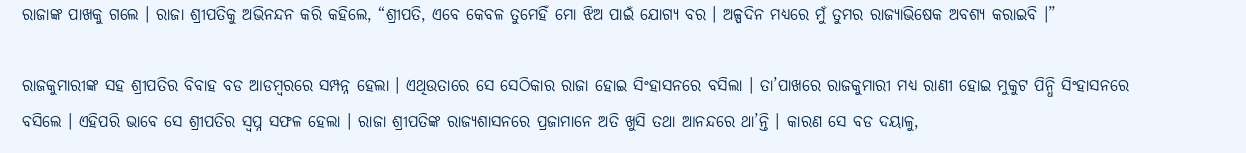ରାଜାଙ୍କ ପାଖକୁ ଗଲେ । ରାଜା ଶ୍ରୀପତିକୁ ଅଭିନନ୍ଦନ କରି କହିଲେ, “ଶ୍ରୀପତି, ଏବେ କେବଳ ତୁମେହିଁ ମୋ ଝିଅ ପାଇଁ ଯୋଗ୍ୟ ବର । ଅଳ୍ପଦିନ ମଧ୍ୟରେ ମୁଁ ତୁମର ରାଜ୍ୟାଭିଷେକ ଅବଶ୍ୟ କରାଇବି ।”

ରାଜକୁମାରୀଙ୍କ ସହ ଶ୍ରୀପତିର ବିବାହ ବଡ ଆଡମ୍ବରରେ ସମ୍ପନ୍ନ ହେଲା । ଏଥିଉତାରେ ସେ ସେଠିକାର ରାଜା ହୋଇ ସିଂହାସନରେ ବସିଲା । ତା’ପାଖରେ ରାଜକୁମାରୀ ମଧ୍ୟ ରାଣୀ ହୋଇ ମୁକୁଟ ପିନ୍ଧି ସିଂହାସନରେ ବସିଲେ । ଏହିପରି ଭାବେ ସେ ଶ୍ରୀପତିର ସ୍ୱପ୍ନ ସଫଳ ହେଲା । ରାଜା ଶ୍ରୀପତିଙ୍କ ରାଜ୍ୟଶାସନରେ ପ୍ରଜାମାନେ ଅତି ଖୁସି ତଥା ଆନନ୍ଦରେ ଥା’ନ୍ତି । କାରଣ ସେ ବଡ ଦୟାଳୁ,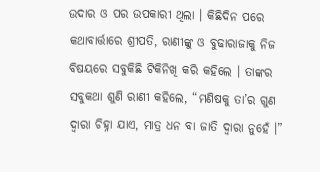ଉଦାର ଓ ପର ଉପକାରୀ ଥିଲା । କିଛିଦିନ ପରେ କଥାବାର୍ତ୍ତାରେ ଶ୍ରୀପତି, ରାଣୀଙ୍କୁ ଓ ବୁଢାରାଜାକୁ ନିଜ ବିଷୟରେ ସବୁକିଛି ଟିକିନିଖି କରି କହିଲେ । ତାଙ୍କର ସବୁକଥା ଶୁଣି ରାଣୀ କହିଲେ, “ମଣିଷକୁ ତା’ର ଗୁଣ ଦ୍ୱାରା ଚିହ୍ନା ଯାଏ, ମାତ୍ର ଧନ ବା ଜାତି ଦ୍ୱାରା ନୁହେଁ ।”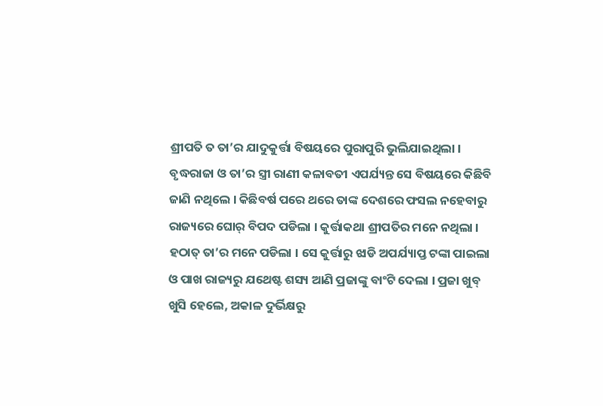ଶ୍ରୀପତି ତ ତା’ର ଯାଦୁକୁର୍ତ୍ତା ବିଷୟରେ ପୁରାପୁରି ଭୁଲିଯାଇଥିଲା । ବୃଦ୍ଧରାଜା ଓ ତା’ର ସ୍ତ୍ରୀ ରାଣୀ କଳାବତୀ ଏପର୍ଯ୍ୟନ୍ତ ସେ ବିଷୟରେ କିଛିବି ଜାଣି ନଥିଲେ । କିଛିବର୍ଷ ପରେ ଥରେ ତାଙ୍କ ଦେଶରେ ଫସଲ ନହେବାରୁ ରାଜ୍ୟରେ ଘୋର୍ ବିପଦ ପଡିଲା । କୁର୍ତ୍ତାକଥା ଶ୍ରୀପତିର ମନେ ନଥିଲା । ହଠାତ୍ ତା’ର ମନେ ପଡିଲା । ସେ କୁର୍ତ୍ତାରୁ ଝାଡି ଅପର୍ଯ୍ୟାପ୍ତ ଟଙ୍କା ପାଇଲା ଓ ପାଖ ରାଜ୍ୟରୁ ଯଥେଷ୍ଟ ଶସ୍ୟ ଆଣି ପ୍ରଜାଙ୍କୁ ବାଂଟି ଦେଲା । ପ୍ରଜା ଖୁବ୍ ଖୁସି ହେଲେ, ଅକାଳ ଦୁର୍ଭିକ୍ଷରୁ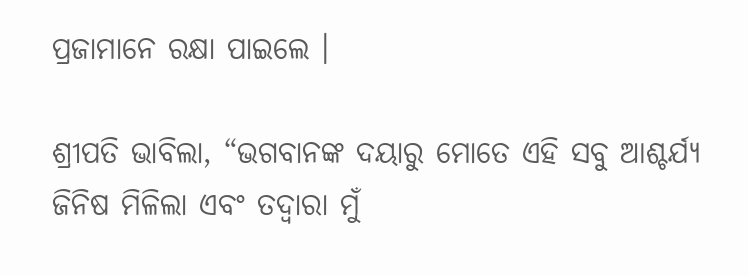ପ୍ରଜାମାନେ ରକ୍ଷା ପାଇଲେ ।

ଶ୍ରୀପତି ଭାବିଲା, “ଭଗବାନଙ୍କ ଦୟାରୁ ମୋତେ ଏହି ସବୁ ଆଶ୍ଚର୍ଯ୍ୟ ଜିନିଷ ମିଳିଲା ଏବଂ ତଦ୍ୱାରା ମୁଁ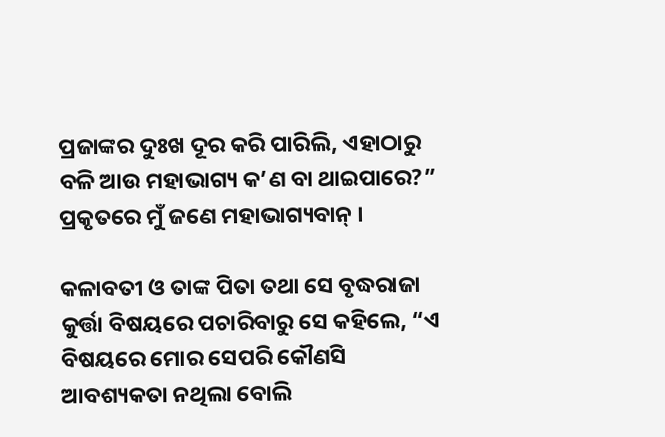ପ୍ରଜାଙ୍କର ଦୁଃଖ ଦୂର କରି ପାରିଲି, ଏହାଠାରୁ ବଳି ଆଉ ମହାଭାଗ୍ୟ କ’ଣ ବା ଥାଇପାରେ?” ପ୍ରକୃତରେ ମୁଁ ଜଣେ ମହାଭାଗ୍ୟବାନ୍ ।

କଳାବତୀ ଓ ତାଙ୍କ ପିତା ତଥା ସେ ବୃଦ୍ଧରାଜା କୁର୍ତ୍ତା ବିଷୟରେ ପଚାରିବାରୁ ସେ କହିଲେ, “ଏ ବିଷୟରେ ମୋର ସେପରି କୌଣସି ଆବଶ୍ୟକତା ନଥିଲା ବୋଲି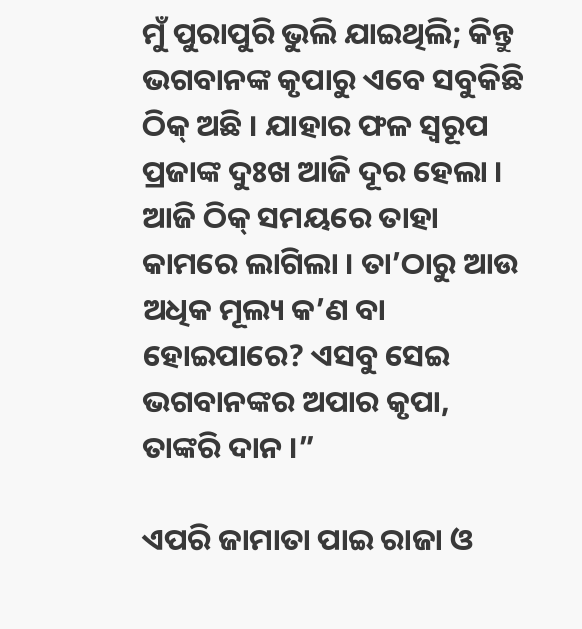ମୁଁ ପୁରାପୁରି ଭୁଲି ଯାଇଥିଲି; କିନ୍ତୁ ଭଗବାନଙ୍କ କୃପାରୁ ଏବେ ସବୁକିଛି ଠିକ୍ ଅଛି । ଯାହାର ଫଳ ସ୍ୱରୂପ ପ୍ରଜାଙ୍କ ଦୁଃଖ ଆଜି ଦୂର ହେଲା । ଆଜି ଠିକ୍ ସମୟରେ ତାହା କାମରେ ଲାଗିଲା । ତା’ଠାରୁ ଆଉ ଅଧିକ ମୂଲ୍ୟ କ’ଣ ବା ହୋଇପାରେ? ଏସବୁ ସେଇ ଭଗବାନଙ୍କର ଅପାର କୃପା, ତାଙ୍କରି ଦାନ ।”

ଏପରି ଜାମାତା ପାଇ ରାଜା ଓ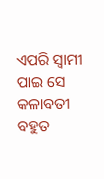ଏପରି ସ୍ୱାମୀ ପାଇ ସେ କଳାବତୀ ବହୁତ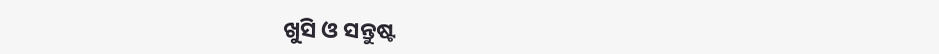ଖୁସି ଓ ସନ୍ତୁଷ୍ଟ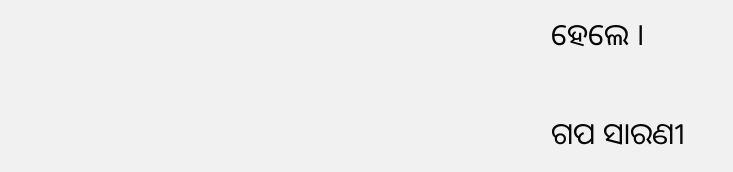ହେଲେ ।


ଗପ ସାରଣୀ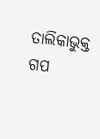ତାଲିକାଭୁକ୍ତ ଗପ